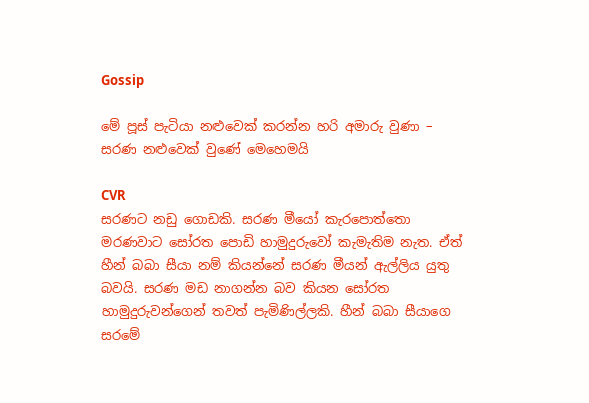Gossip

මේ පූස් පැටියා නළුවෙක් කරන්න හරි අමාරු වුණා – සරණ නළුවෙක් වුණේ මෙහෙමයි

CVR
සරණට නඩු ගොඩකි. සරණ මීයෝ කැරපොත්තො මරණවාට සෝරත පොඩි හාමුදුරුවෝ කැමැතිම නැත. ඒත් හීන් බබා සීයා නම් කියන්නේ සරණ මීයන් ඇල්ලිය යුතු බවයි. සරණ මඩ නාගන්න බව කියන සෝරත හාමුදුරුවන්ගෙන් තවත් පැමිණිල්ලකි. හීන් බබා සීයාගෙ සරමේ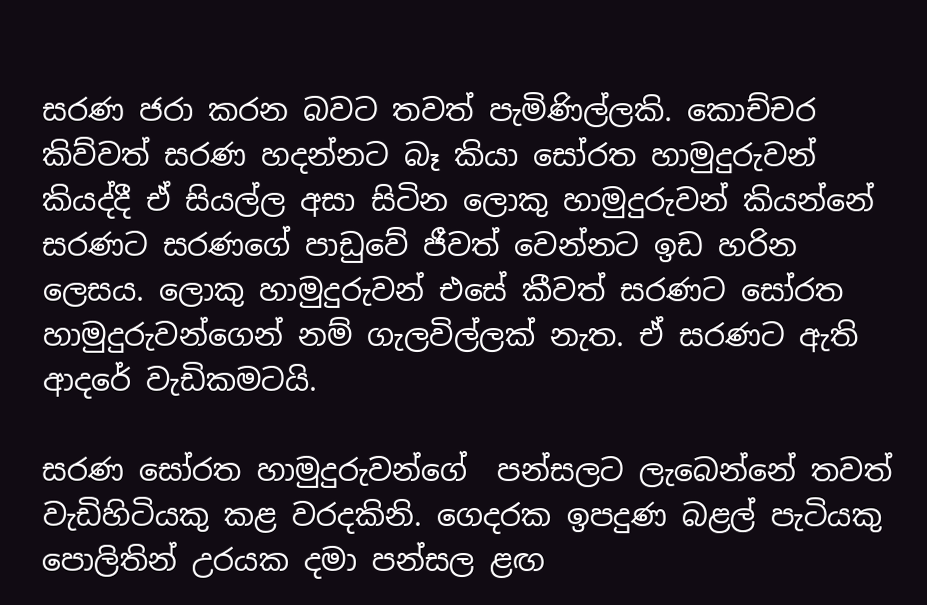සරණ ජරා කරන බවට තවත් පැමිණිල්ලකි. කොච්චර කිව්වත් සරණ හදන්නට බෑ කියා සෝරත හාමුදුරුවන් කියද්දී ඒ සියල්ල අසා සිටින ලොකු හාමුදුරුවන් කියන්නේ සරණට සරණගේ පාඩුවේ ජීවත් වෙන්නට ඉඩ හරින ලෙසය. ලොකු හාමුදුරුවන් එසේ කීවත් සරණට සෝරත හාමුදුරුවන්ගෙන් නම් ගැලවිල්ලක් නැත. ඒ සරණට ඇති ආදරේ වැඩිකමටයි.

සරණ සෝරත හාමුදුරුවන්ගේ  පන්සලට ලැබෙන්නේ තවත් වැඩිහිටියකු කළ වරදකිනි. ගෙදරක ඉපදුණ බළල් පැටියකු පොලිතින් උරයක දමා පන්සල ළඟ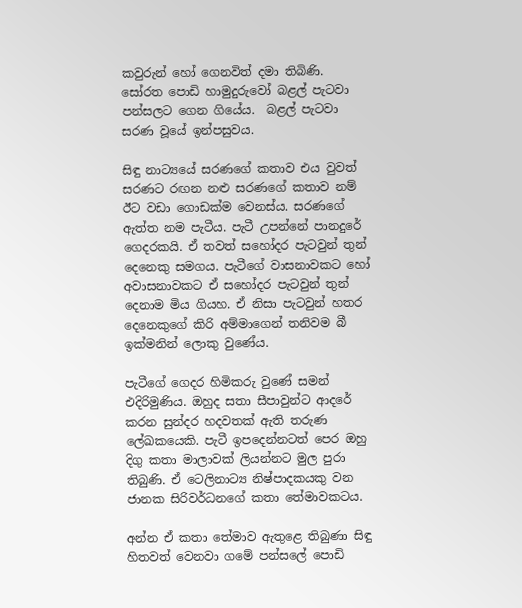කවුරුන් හෝ ගෙනවිත් දමා තිබිණි. සෝරත පොඩි හාමුදුරුවෝ බළල් පැටවා පන්සලට ගෙන ගියේය.  බළල් පැටවා සරණ වූයේ ඉන්පසුවය.

සිඳු නාට්‍යයේ සරණගේ කතාව එය වුවත් සරණට රඟන නළු සරණගේ කතාව නම් ඊට වඩා ගොඩක්ම වෙනස්ය. සරණගේ ඇත්ත නම පැටීය. පැටී උපන්නේ පානදුරේ ගෙදරකයි. ඒ තවත් සහෝදර පැටවුන් තුන් දෙනෙකු සමගය. පැටීගේ වාසනාවකට හෝ අවාසනාවකට ඒ සහෝදර පැටවුන් තුන් දෙනාම මිය ගියහ. ඒ නිසා පැටවුන් හතර දෙනෙකුගේ කිරි අම්මාගෙන් තනිවම බී ඉක්මනින් ලොකු වුණේය.

පැටීගේ ගෙදර හිමිකරු වුණේ සමන් එදිරිමුණිය. ඔහුද සතා සීපාවුන්ට ආදරේ කරන සුන්දර හදවතක් ඇති තරුණ ලේඛකයෙකි. පැටී ඉපදෙන්නටත් පෙර ඔහු දිගු කතා මාලාවක් ලියන්නට මුල පුරා තිබුණි. ඒ ටෙලිනාට්‍ය නිෂ්පාදකයකු වන ජානක සිරිවර්ධනගේ කතා තේමාවකටය.

අන්න ඒ කතා තේමාව ඇතුළෙ තිබුණා සිඳු හිතවත් වෙනවා ගමේ පන්සලේ පොඩි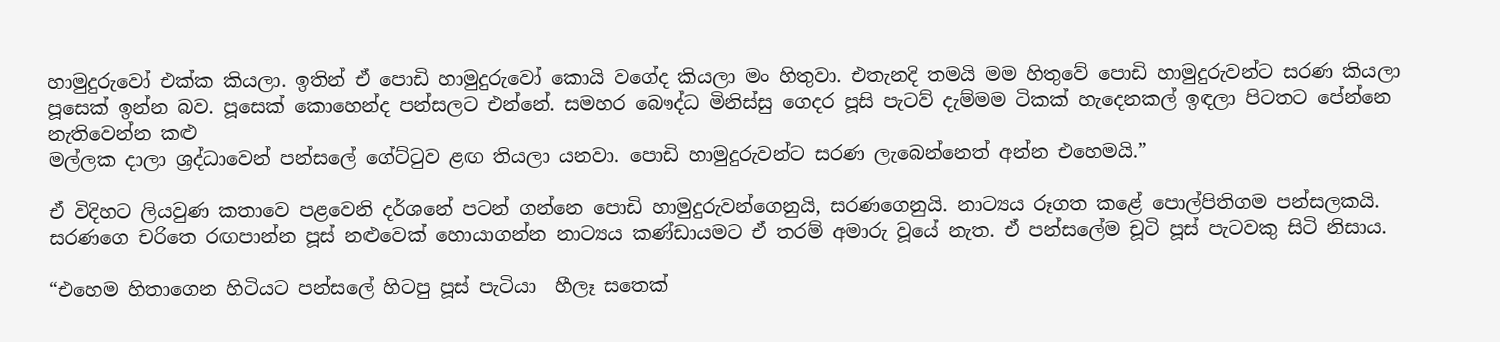හාමුදුරුවෝ එක්ක කියලා. ඉතින් ඒ පොඩි හාමුදුරුවෝ කොයි වගේද කියලා මං හිතුවා. එතැනදි තමයි මම හිතුවේ පොඩි හාමුදුරුවන්ට සරණ කියලා පූසෙක් ඉන්න බව. පූසෙක් කොහෙන්ද පන්සලට එන්නේ. සමහර බෞද්ධ මිනිස්සු ගෙදර පූසි පැටව් දැම්මම ටිකක් හැදෙනකල් ඉඳලා පිටතට පේන්නෙ නැතිවෙන්න කළු
මල්ලක දාලා ශ්‍රද්ධාවෙන් පන්සලේ ගේට්ටුව ළඟ තියලා යනවා. පොඩි හාමුදුරුවන්ට සරණ ලැබෙන්නෙත් අන්න එහෙමයි.”

ඒ විදිහට ලියවුණ කතාවෙ පළවෙනි දර්ශනේ පටන් ගන්නෙ පොඩි හාමුදුරුවන්ගෙනුයි, සරණගෙනුයි. නාට්‍යය රූගත කළේ පොල්පිතිගම පන්සලකයි. සරණගෙ චරිතෙ රඟපාන්න පූස් නළුවෙක් හොයාගන්න නාට්‍යය කණ්ඩායමට ඒ තරම් අමාරු වූයේ නැත. ඒ පන්සලේම චූටි පූස් පැටවකු සිටි නිසාය.

“එහෙම හිතාගෙන හිටියට පන්සලේ හිටපු පූස් පැටියා  හීලෑ සතෙක්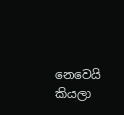නෙවෙයි කියලා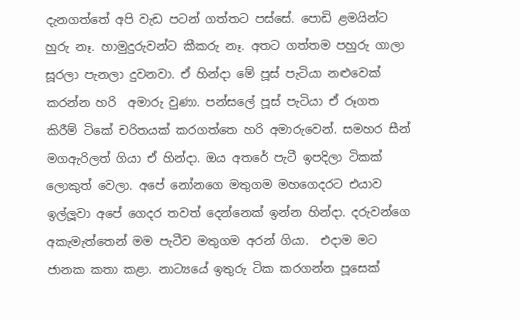දැනගත්තේ අපි වැඩ පටන් ගත්තට පස්සේ. පොඩි ළමයින්ට හුරු නෑ. හාමුදුරුවන්ට කීකරු නෑ. අතට ගත්තම පහුරු ගාලා සූරලා පැනලා දුවනවා. ඒ හින්දා මේ පූස් පැටියා නළුවෙක් කරන්න හරි  අමාරු වුණා. පන්සලේ පූස් පැටියා ඒ රූගත කිරීම් ටිකේ චරිතයක් කරගත්තෙ හරි අමාරුවෙන්. සමහර සීන් මගඇරිලත් ගියා ඒ හින්දා. ඔය අතරේ පැටී ඉපදිලා ටිකක් ලොකුත් වෙලා. අපේ නෝනගෙ මතුගම මහගෙදරට එයාව ඉල්ලූවා අපේ ගෙදර තවත් දෙන්නෙක් ඉන්න හින්දා. දරුවන්ගෙ අකැමැත්තෙන් මම පැටීව මතුගම අරන් ගියා.  එදාම මට ජානක කතා කළා. නාට්‍යයේ ඉතුරු ටික කරගන්න පූසෙක්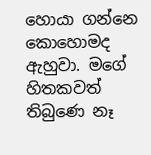හොයා ගන්නෙ කොහොමද ඇහුවා. මගේ හිතකවත් තිබුණෙ නෑ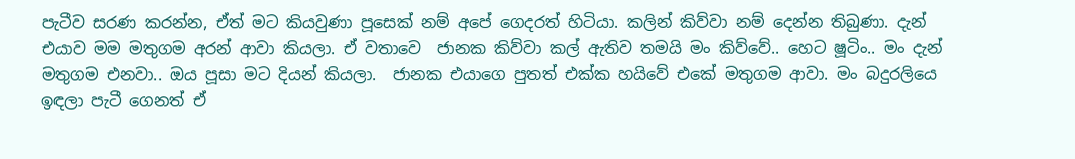පැටීව සරණ කරන්න, ඒත් මට කියවුණා පූසෙක් නම් අපේ ගෙදරත් හිටියා. කලින් කිව්වා නම් දෙන්න තිබුණා. දැන් එයාව මම මතුගම අරන් ආවා කියලා. ඒ වතාවෙ  ජානක කිව්වා කල් ඇතිව තමයි මං කිව්වේ.. හෙට ෂූටිං.. මං දැන් මතුගම එනවා.. ඔය පූසා මට දියන් කියලා.  ජානක එයාගෙ පුතත් එක්ක හයිවේ එකේ මතුගම ආවා. මං බදුරලියෙ ඉඳලා පැටී ගෙනත් ඒ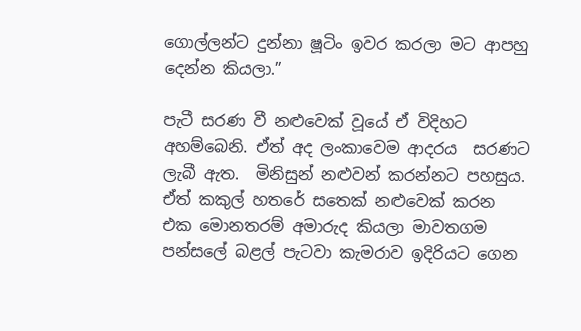ගොල්ලන්ට දුන්නා ෂූටිං ඉවර කරලා මට ආපහු දෙන්න කියලා.”

පැටී සරණ වී නළුවෙක් වූයේ ඒ විදිහට අහම්බෙනි. ඒත් අද ලංකාවෙම ආදරය  සරණට ලැබී ඇත.  මිනිසුන් නළුවන් කරන්නට පහසුය. ඒත් කකුල් හතරේ සතෙක් නළුවෙක් කරන එක මොනතරම් අමාරුද කියලා මාවතගම පන්සලේ බළල් පැටවා කැමරාව ඉදිරියට ගෙන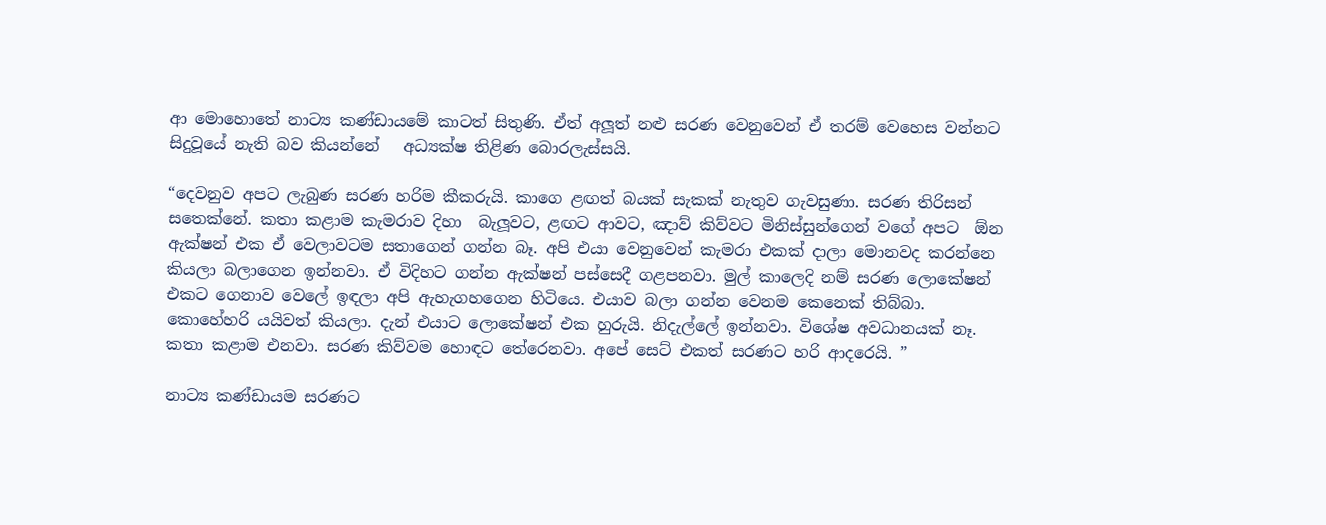ආ මොහොතේ නාට්‍ය කණ්ඩායමේ කාටත් සිතුණි. ඒත් අලූත් නළු සරණ වෙනුවෙන් ඒ තරම් වෙහෙස වන්නට සිදුවූයේ නැති බව කියන්නේ   අධ්‍යක්ෂ තිළිණ බොරලැස්සයි.

“දෙවනුව අපට ලැබුණ සරණ හරිම කීකරුයි. කාගෙ ළඟත් බයක් සැකක් නැතුව ගැවසුණා. සරණ තිරිසන් සතෙක්නේ. කතා කළාම කැමරාව දිහා  බැලූවට, ළඟට ආවට, ඤාව් කිව්වට මිනිස්සුන්ගෙන් වගේ අපට  ඕන ඇක්ෂන් එක ඒ වෙලාවටම සතාගෙන් ගන්න බෑ. අපි එයා වෙනුවෙන් කැමරා එකක් දාලා මොනවද කරන්නෙ කියලා බලාගෙන ඉන්නවා. ඒ විදිහට ගන්න ඇක්ෂන් පස්සෙදී ගළපනවා. මුල් කාලෙදි නම් සරණ ලොකේෂන් එකට ගෙනාව වෙලේ ඉඳලා අපි ඇහැගහගෙන හිටියෙ. එයාව බලා ගන්න වෙනම කෙනෙක් තිබ්බා. කොහේහරි යයිවත් කියලා. දැන් එයාට ලොකේෂන් එක හුරුයි. නිදැල්ලේ ඉන්නවා. විශේෂ අවධානයක් නෑ. කතා කළාම එනවා. සරණ කිව්වම හොඳට තේරෙනවා. අපේ සෙට් එකත් සරණට හරි ආදරෙයි. ”

නාට්‍ය කණ්ඩායම සරණට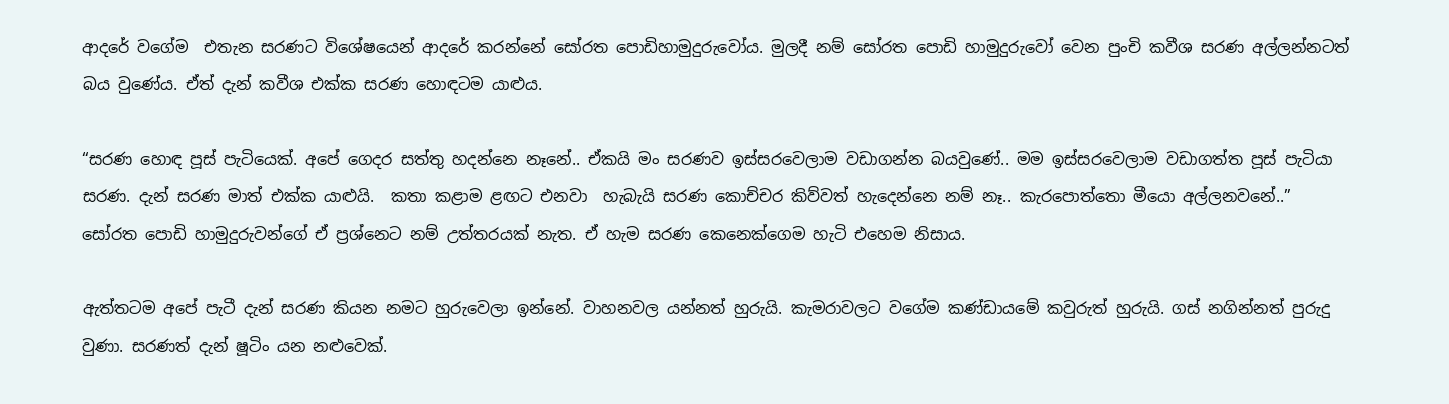ආදරේ වගේම  එතැන සරණට විශේෂයෙන් ආදරේ කරන්නේ සෝරත පොඩිහාමුදුරුවෝය. මුලදී නම් සෝරත පොඩි හාමුදුරුවෝ වෙන පුංචි කවීශ සරණ අල්ලන්නටත් බය වුණේය. ඒත් දැන් කවීශ එක්ක සරණ හොඳටම යාළුය.

“සරණ හොඳ පූස් පැටියෙක්. අපේ ගෙදර සත්තු හදන්නෙ නෑනේ.. ඒකයි මං සරණව ඉස්සරවෙලාම වඩාගන්න බයවුණේ.. මම ඉස්සරවෙලාම වඩාගත්ත පූස් පැටියා සරණ. දැන් සරණ මාත් එක්ක යාළුයි.  කතා කළාම ළඟට එනවා  හැබැයි සරණ කොච්චර කිව්වත් හැදෙන්නෙ නම් නෑ.. කැරපොත්තො මීයො අල්ලනවනේ..”  සෝරත පොඩි හාමුදුරුවන්ගේ ඒ ප්‍රශ්නෙට නම් උත්තරයක් නැත. ඒ හැම සරණ කෙනෙක්ගෙම හැටි එහෙම නිසාය.

ඇත්තටම අපේ පැටී දැන් සරණ කියන නමට හුරුවෙලා ඉන්නේ. වාහනවල යන්නත් හුරුයි. කැමරාවලට වගේම කණ්ඩායමේ කවුරුත් හුරුයි. ගස් නගින්නත් පුරුදු වුණා. සරණත් දැන් ෂූටිං යන නළුවෙක්.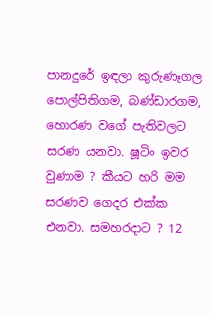පානදුරේ ඉඳලා කුරුණෑගල පොල්පිතිගම, බණ්ඩාරගම, හොරණ වගේ පැතිවලට සරණ යනවා. ෂූටිං ඉවර වුණාම ? කීයට හරි මම සරණව ගෙදර එක්ක එනවා. සමහරදාට ? 12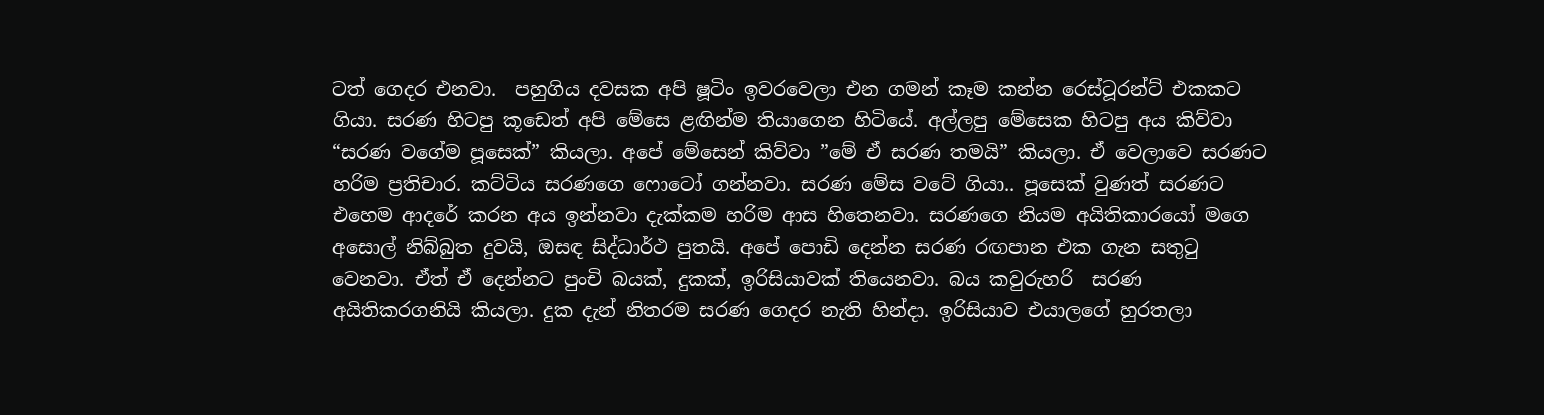ටත් ගෙදර එනවා.  පහුගිය දවසක අපි ෂූටිං ඉවරවෙලා එන ගමන් කෑම කන්න රෙස්ටූරන්ට් එකකට ගියා. සරණ හිටපු කූඩෙත් අපි මේසෙ ළඟින්ම තියාගෙන හිටියේ. අල්ලපු මේසෙක හිටපු අය කිව්වා  “සරණ වගේම පූසෙක්” කියලා. අපේ මේසෙන් කිව්වා ”මේ ඒ සරණ තමයි” කියලා. ඒ වෙලාවෙ සරණට හරිම ප්‍රතිචාර. කට්ටිය සරණගෙ ෆොටෝ ගන්නවා. සරණ මේස වටේ ගියා.. පූසෙක් වුණත් සරණට එහෙම ආදරේ කරන අය ඉන්නවා දැක්කම හරිම ආස හිතෙනවා. සරණගෙ නියම අයිතිකාරයෝ මගෙ අසොල් නිබ්බුත දුවයි, ඔසඳ සිද්ධාර්ථ පුතයි. අපේ පොඩි දෙන්න සරණ රඟපාන එක ගැන සතුටු වෙනවා. ඒත් ඒ දෙන්නට පුංචි බයක්, දුකක්, ඉරිසියාවක් තියෙනවා. බය කවුරුහරි  සරණ අයිතිකරගනියි කියලා. දුක දැන් නිතරම සරණ ගෙදර නැති හින්දා. ඉරිසියාව එයාලගේ හුරතලා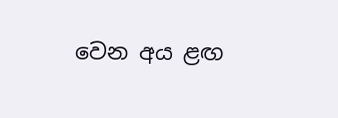වෙන අය ළඟ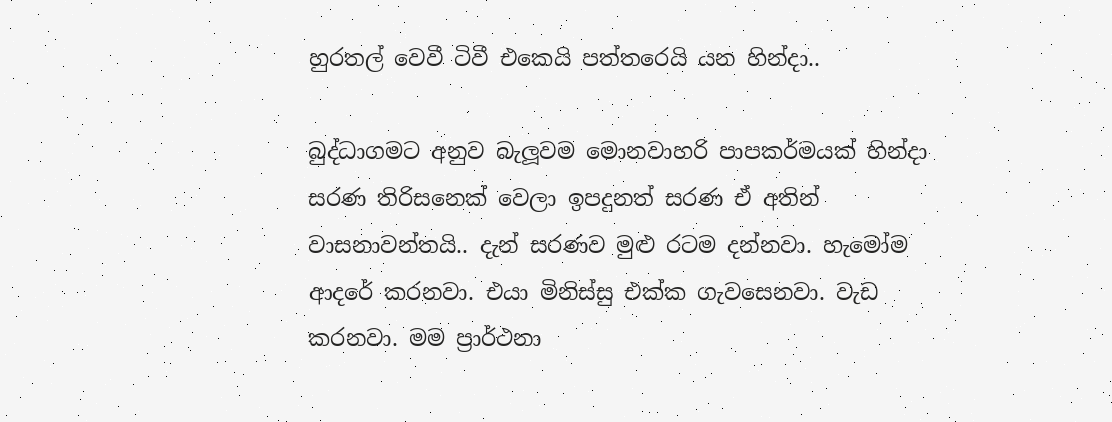හුරතල් වෙවී ටිවී එකෙයි පත්තරෙයි යන හින්දා..

බුද්ධාගමට අනුව බැලූවම මොනවාහරි පාපකර්මයක් හින්දා සරණ තිරිසනෙක් වෙලා ඉපදුනත් සරණ ඒ අතින් වාසනාවන්තයි.. දැන් සරණව මුළු රටම දන්නවා. හැමෝම ආදරේ කරනවා. එයා මිනිස්සු එක්ක ගැවසෙනවා. වැඩ කරනවා. මම ප්‍රාර්ථනා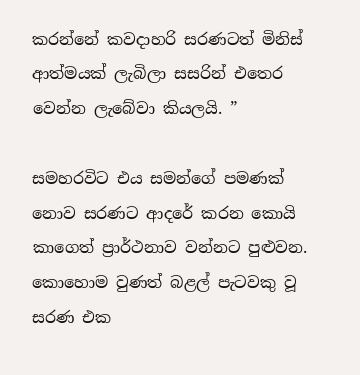කරන්නේ කවදාහරි සරණටත් මිනිස් ආත්මයක් ලැබිලා සසරින් එතෙර  වෙන්න ලැබේවා කියලයි. ”

සමහරවිට එය සමන්ගේ පමණක් නොව සරණට ආදරේ කරන කොයි කාගෙත් ප්‍රාර්ථනාව වන්නට පුළුවන. කොහොම වුණත් බළල් පැටවකු වූ සරණ එක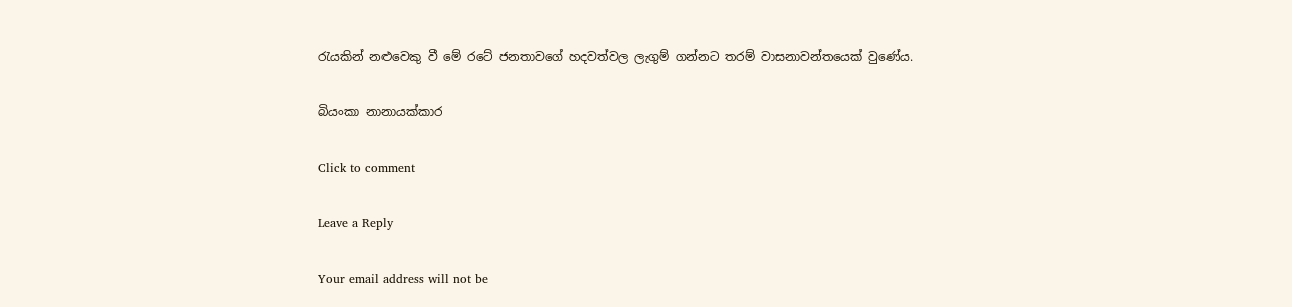රැයකින් නළුවෙකු වී මේ රටේ ජනතාවගේ හදවත්වල ලැගුම් ගන්නට තරම් වාසනාවන්තයෙක් වුණේය.

බියංකා නානායක්කාර

Click to comment

Leave a Reply

Your email address will not be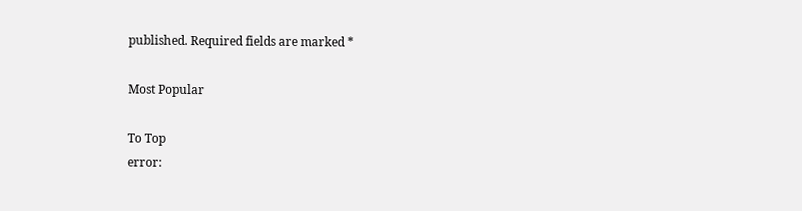published. Required fields are marked *

Most Popular

To Top
error: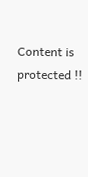Content is protected !!